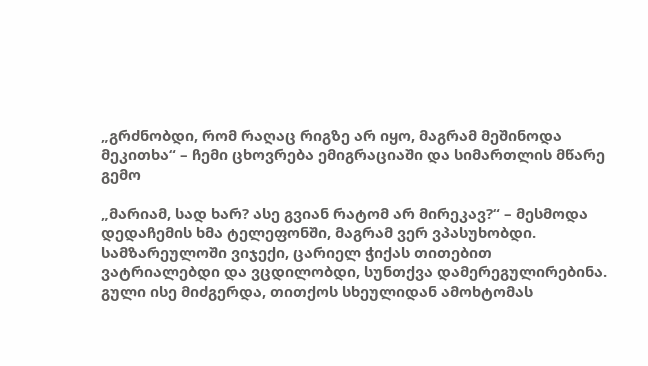„გრძნობდი, რომ რაღაც რიგზე არ იყო, მაგრამ მეშინოდა მეკითხა“ – ჩემი ცხოვრება ემიგრაციაში და სიმართლის მწარე გემო

„მარიამ, სად ხარ? ასე გვიან რატომ არ მირეკავ?“ – მესმოდა დედაჩემის ხმა ტელეფონში, მაგრამ ვერ ვპასუხობდი. სამზარეულოში ვიჯექი, ცარიელ ჭიქას თითებით ვატრიალებდი და ვცდილობდი, სუნთქვა დამერეგულირებინა. გული ისე მიძგერდა, თითქოს სხეულიდან ამოხტომას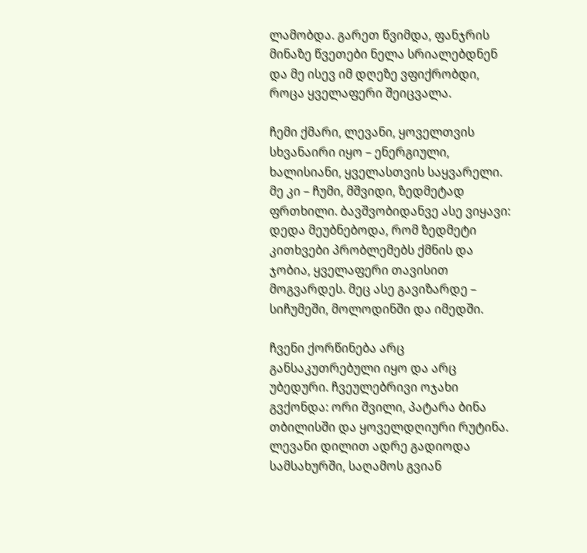ლამობდა. გარეთ წვიმდა, ფანჯრის მინაზე წვეთები ნელა სრიალებდნენ და მე ისევ იმ დღეზე ვფიქრობდი, როცა ყველაფერი შეიცვალა.

ჩემი ქმარი, ლევანი, ყოველთვის სხვანაირი იყო – ენერგიული, ხალისიანი, ყველასთვის საყვარელი. მე კი – ჩუმი, მშვიდი, ზედმეტად ფრთხილი. ბავშვობიდანვე ასე ვიყავი: დედა მეუბნებოდა, რომ ზედმეტი კითხვები პრობლემებს ქმნის და ჯობია, ყველაფერი თავისით მოგვარდეს. მეც ასე გავიზარდე – სიჩუმეში, მოლოდინში და იმედში.

ჩვენი ქორწინება არც განსაკუთრებული იყო და არც უბედური. ჩვეულებრივი ოჯახი გვქონდა: ორი შვილი, პატარა ბინა თბილისში და ყოველდღიური რუტინა. ლევანი დილით ადრე გადიოდა სამსახურში, საღამოს გვიან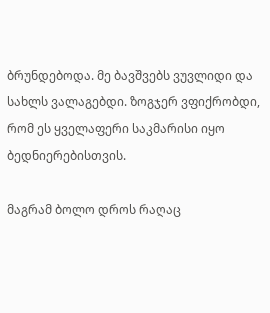ბრუნდებოდა. მე ბავშვებს ვუვლიდი და სახლს ვალაგებდი. ზოგჯერ ვფიქრობდი, რომ ეს ყველაფერი საკმარისი იყო ბედნიერებისთვის.

მაგრამ ბოლო დროს რაღაც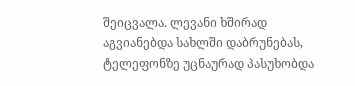შეიცვალა. ლევანი ხშირად აგვიანებდა სახლში დაბრუნებას, ტელეფონზე უცნაურად პასუხობდა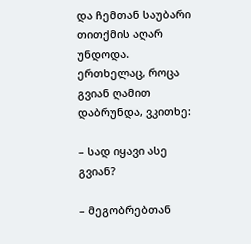და ჩემთან საუბარი თითქმის აღარ უნდოდა. ერთხელაც, როცა გვიან ღამით დაბრუნდა, ვკითხე:

– სად იყავი ასე გვიან?

– მეგობრებთან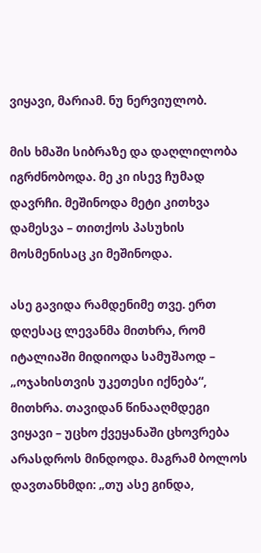ვიყავი, მარიამ. ნუ ნერვიულობ.

მის ხმაში სიბრაზე და დაღლილობა იგრძნობოდა. მე კი ისევ ჩუმად დავრჩი. მეშინოდა მეტი კითხვა დამესვა – თითქოს პასუხის მოსმენისაც კი მეშინოდა.

ასე გავიდა რამდენიმე თვე. ერთ დღესაც ლევანმა მითხრა, რომ იტალიაში მიდიოდა სამუშაოდ – „ოჯახისთვის უკეთესი იქნება“, მითხრა. თავიდან წინააღმდეგი ვიყავი – უცხო ქვეყანაში ცხოვრება არასდროს მინდოდა. მაგრამ ბოლოს დავთანხმდი: „თუ ასე გინდა,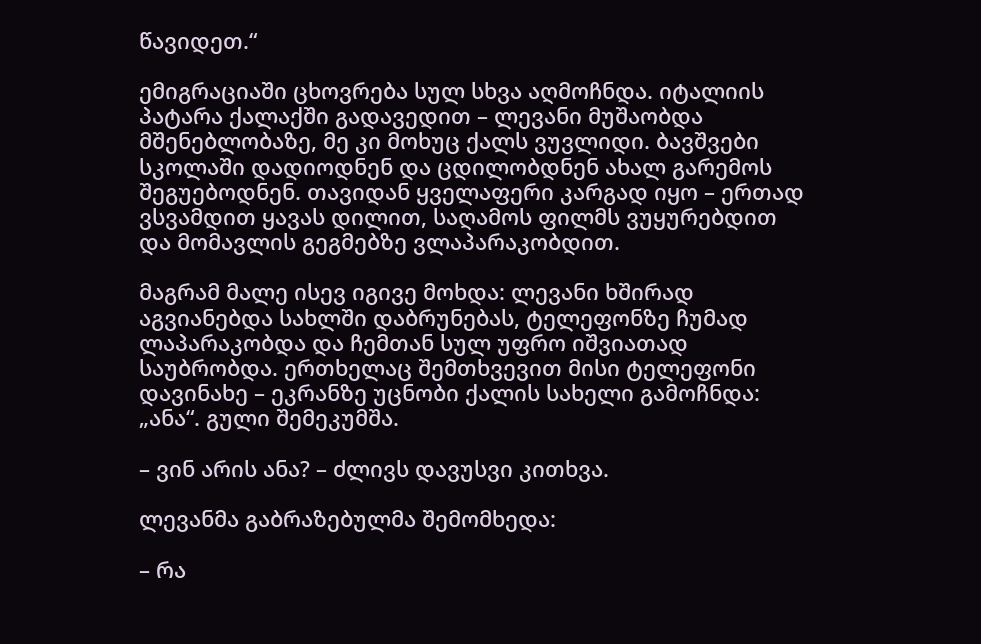წავიდეთ.“

ემიგრაციაში ცხოვრება სულ სხვა აღმოჩნდა. იტალიის პატარა ქალაქში გადავედით – ლევანი მუშაობდა მშენებლობაზე, მე კი მოხუც ქალს ვუვლიდი. ბავშვები სკოლაში დადიოდნენ და ცდილობდნენ ახალ გარემოს შეგუებოდნენ. თავიდან ყველაფერი კარგად იყო – ერთად ვსვამდით ყავას დილით, საღამოს ფილმს ვუყურებდით და მომავლის გეგმებზე ვლაპარაკობდით.

მაგრამ მალე ისევ იგივე მოხდა: ლევანი ხშირად აგვიანებდა სახლში დაბრუნებას, ტელეფონზე ჩუმად ლაპარაკობდა და ჩემთან სულ უფრო იშვიათად საუბრობდა. ერთხელაც შემთხვევით მისი ტელეფონი დავინახე – ეკრანზე უცნობი ქალის სახელი გამოჩნდა: „ანა“. გული შემეკუმშა.

– ვინ არის ანა? – ძლივს დავუსვი კითხვა.

ლევანმა გაბრაზებულმა შემომხედა:

– რა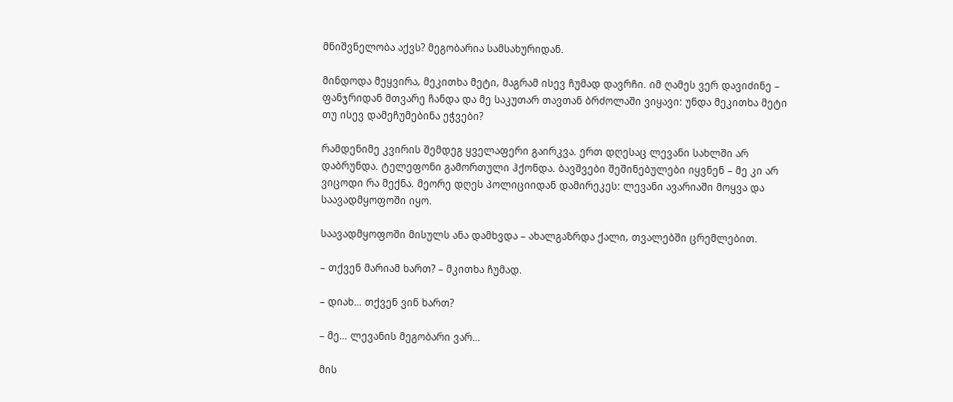მნიშვნელობა აქვს? მეგობარია სამსახურიდან.

მინდოდა მეყვირა, მეკითხა მეტი, მაგრამ ისევ ჩუმად დავრჩი. იმ ღამეს ვერ დავიძინე – ფანჯრიდან მთვარე ჩანდა და მე საკუთარ თავთან ბრძოლაში ვიყავი: უნდა მეკითხა მეტი თუ ისევ დამეჩუმებინა ეჭვები?

რამდენიმე კვირის შემდეგ ყველაფერი გაირკვა. ერთ დღესაც ლევანი სახლში არ დაბრუნდა. ტელეფონი გამორთული ჰქონდა. ბავშვები შეშინებულები იყვნენ – მე კი არ ვიცოდი რა მექნა. მეორე დღეს პოლიციიდან დამირეკეს: ლევანი ავარიაში მოყვა და საავადმყოფოში იყო.

საავადმყოფოში მისულს ანა დამხვდა – ახალგაზრდა ქალი, თვალებში ცრემლებით.

– თქვენ მარიამ ხართ? – მკითხა ჩუმად.

– დიახ… თქვენ ვინ ხართ?

– მე… ლევანის მეგობარი ვარ…

მის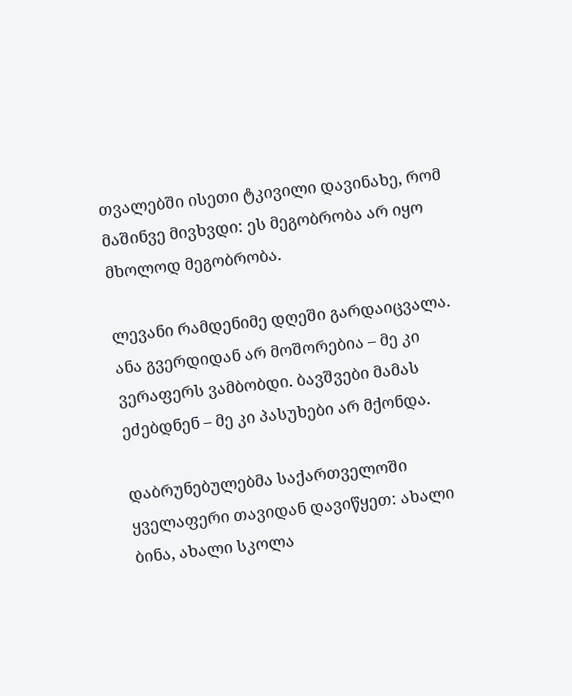თვალებში ისეთი ტკივილი დავინახე, რომ მაშინვე მივხვდი: ეს მეგობრობა არ იყო მხოლოდ მეგობრობა.

ლევანი რამდენიმე დღეში გარდაიცვალა. ანა გვერდიდან არ მოშორებია – მე კი ვერაფერს ვამბობდი. ბავშვები მამას ეძებდნენ – მე კი პასუხები არ მქონდა.

დაბრუნებულებმა საქართველოში ყველაფერი თავიდან დავიწყეთ: ახალი ბინა, ახალი სკოლა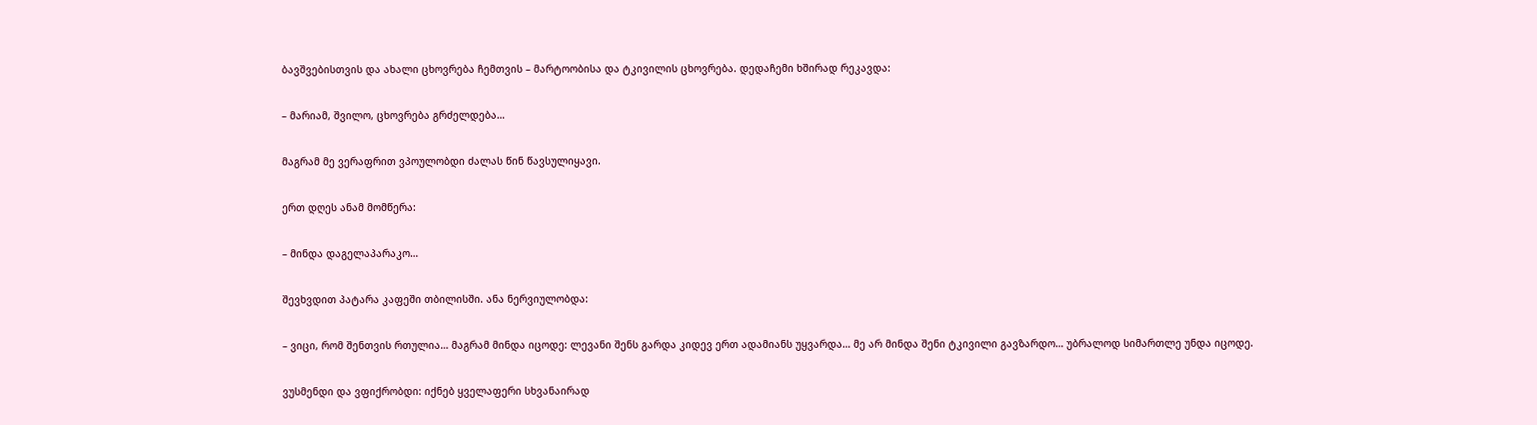ბავშვებისთვის და ახალი ცხოვრება ჩემთვის – მარტოობისა და ტკივილის ცხოვრება. დედაჩემი ხშირად რეკავდა:

– მარიამ, შვილო, ცხოვრება გრძელდება…

მაგრამ მე ვერაფრით ვპოულობდი ძალას წინ წავსულიყავი.

ერთ დღეს ანამ მომწერა:

– მინდა დაგელაპარაკო…

შევხვდით პატარა კაფეში თბილისში. ანა ნერვიულობდა:

– ვიცი, რომ შენთვის რთულია… მაგრამ მინდა იცოდე: ლევანი შენს გარდა კიდევ ერთ ადამიანს უყვარდა… მე არ მინდა შენი ტკივილი გავზარდო… უბრალოდ სიმართლე უნდა იცოდე.

ვუსმენდი და ვფიქრობდი: იქნებ ყველაფერი სხვანაირად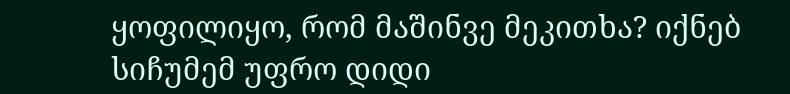ყოფილიყო, რომ მაშინვე მეკითხა? იქნებ სიჩუმემ უფრო დიდი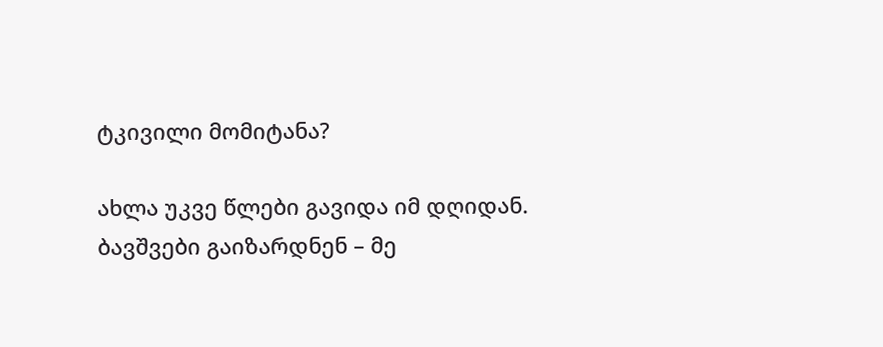ტკივილი მომიტანა?

ახლა უკვე წლები გავიდა იმ დღიდან. ბავშვები გაიზარდნენ – მე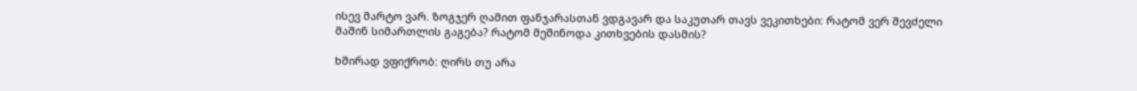ისევ მარტო ვარ. ზოგჯერ ღამით ფანჯარასთან ვდგავარ და საკუთარ თავს ვეკითხები: რატომ ვერ შევძელი მაშინ სიმართლის გაგება? რატომ მეშინოდა კითხვების დასმის?

ხშირად ვფიქრობ: ღირს თუ არა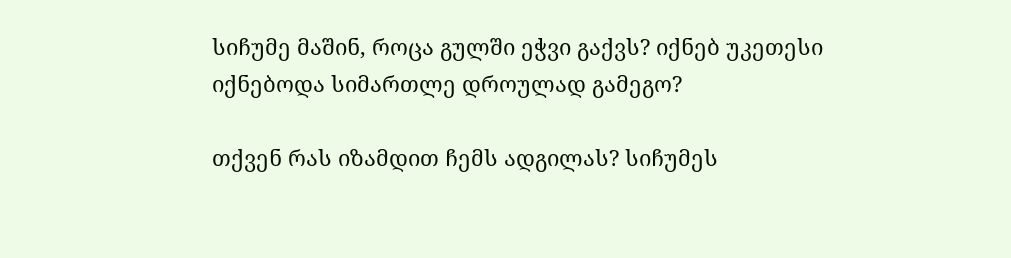სიჩუმე მაშინ, როცა გულში ეჭვი გაქვს? იქნებ უკეთესი იქნებოდა სიმართლე დროულად გამეგო?

თქვენ რას იზამდით ჩემს ადგილას? სიჩუმეს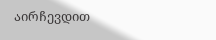აირჩევდით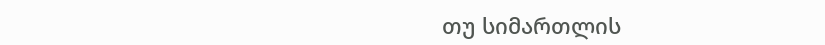თუ სიმართლის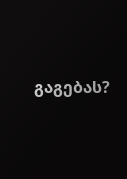გაგებას?